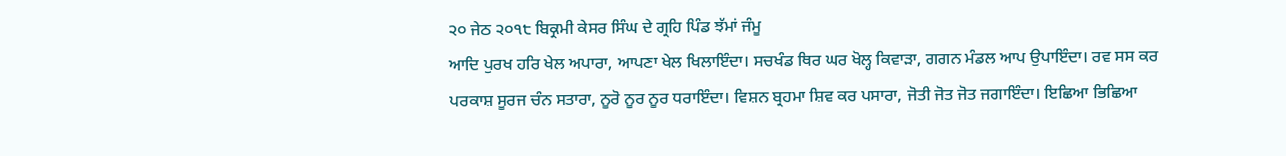੨੦ ਜੇਠ ੨੦੧੮ ਬਿਕ੍ਰਮੀ ਕੇਸਰ ਸਿੰਘ ਦੇ ਗ੍ਰਹਿ ਪਿੰਡ ਝੱਮਾਂ ਜੰਮੂ
ਆਦਿ ਪੁਰਖ ਹਰਿ ਖੇਲ ਅਪਾਰਾ, ਆਪਣਾ ਖੇਲ ਖਿਲਾਇੰਦਾ। ਸਚਖੰਡ ਥਿਰ ਘਰ ਖੋਲ੍ਹ ਕਿਵਾੜਾ, ਗਗਨ ਮੰਡਲ ਆਪ ਉਪਾਇੰਦਾ। ਰਵ ਸਸ ਕਰ ਪਰਕਾਸ਼ ਸੂਰਜ ਚੰਨ ਸਤਾਰਾ, ਨੂਰੋ ਨੂਰ ਨੂਰ ਧਰਾਇੰਦਾ। ਵਿਸ਼ਨ ਬ੍ਰਹਮਾ ਸ਼ਿਵ ਕਰ ਪਸਾਰਾ, ਜੋਤੀ ਜੋਤ ਜੋਤ ਜਗਾਇੰਦਾ। ਇਛਿਆ ਭਿਛਿਆ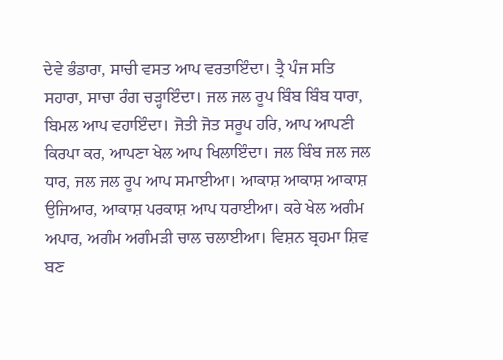ਦੇਵੇ ਭੰਡਾਰਾ, ਸਾਚੀ ਵਸਤ ਆਪ ਵਰਤਾਇੰਦਾ। ਤ੍ਰੈ ਪੰਜ ਸਤਿ ਸਹਾਰਾ, ਸਾਚਾ ਰੰਗ ਚੜ੍ਹਾਇੰਦਾ। ਜਲ ਜਲ ਰੂਪ ਬਿੰਬ ਬਿੰਬ ਧਾਰਾ, ਬਿਮਲ ਆਪ ਵਹਾਇੰਦਾ। ਜੋਤੀ ਜੋਤ ਸਰੂਪ ਹਰਿ, ਆਪ ਆਪਣੀ ਕਿਰਪਾ ਕਰ, ਆਪਣਾ ਖੇਲ ਆਪ ਖਿਲਾਇੰਦਾ। ਜਲ ਬਿੰਬ ਜਲ ਜਲ ਧਾਰ, ਜਲ ਜਲ ਰੂਪ ਆਪ ਸਮਾਈਆ। ਆਕਾਸ਼ ਆਕਾਸ਼ ਆਕਾਸ਼ ਉਜਿਆਰ, ਆਕਾਸ਼ ਪਰਕਾਸ਼ ਆਪ ਧਰਾਈਆ। ਕਰੇ ਖੇਲ ਅਗੰਮ ਅਪਾਰ, ਅਗੰਮ ਅਗੰਮੜੀ ਚਾਲ ਚਲਾਈਆ। ਵਿਸ਼ਨ ਬ੍ਰਹਮਾ ਸ਼ਿਵ ਬਣ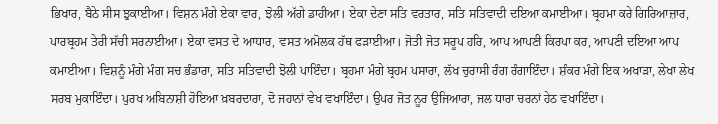ਭਿਖਾਰ, ਬੈਠੇ ਸੀਸ ਝੁਕਾਈਆ। ਵਿਸ਼ਨ ਮੰਗੇ ਏਕਾ ਵਾਰ, ਝੋਲੀ ਅੱਗੇ ਡਾਹੀਆ। ਏਕਾ ਦੇਣਾ ਸਤਿ ਵਰਤਾਰ, ਸਤਿ ਸਤਿਵਾਦੀ ਦਇਆ ਕਮਾਈਆ। ਬ੍ਰਹਮਾ ਕਰੇ ਗਿਰਿਆਜ਼ਾਰ, ਪਾਰਬ੍ਰਹਮ ਤੇਰੀ ਸੱਚੀ ਸਰਨਾਈਆ। ਏਕਾ ਵਸਤ ਦੇ ਆਧਾਰ, ਵਸਤ ਅਮੋਲਕ ਹੱਥ ਫੜਾਈਆ। ਜੋਤੀ ਜੋਤ ਸਰੂਪ ਹਰਿ, ਆਪ ਆਪਣੀ ਕਿਰਪਾ ਕਰ, ਆਪਣੀ ਦਇਆ ਆਪ ਕਮਾਈਆ। ਵਿਸ਼ਨੂੰ ਮੰਗੇ ਮੰਗ ਸਚ ਭੰਡਾਰਾ, ਸਤਿ ਸਤਿਵਾਦੀ ਝੋਲੀ ਪਾਇੰਦਾ। ਬ੍ਰਹਮਾ ਮੰਗੇ ਬ੍ਰਹਮ ਪਸਾਰਾ, ਲੱਖ ਚੁਰਾਸੀ ਰੰਗ ਰੰਗਾਇੰਦਾ। ਸ਼ੰਕਰ ਮੰਗੇ ਇਕ ਅਖਾੜਾ, ਲੇਖਾ ਲੇਖ ਸਰਬ ਮੁਕਾਇੰਦਾ। ਪੁਰਖ ਅਬਿਨਾਸ਼ੀ ਹੋਇਆ ਖ਼ਬਰਦਾਰਾ, ਦੋ ਜਹਾਨਾਂ ਵੇਖ ਵਖਾਇੰਦਾ। ਉਪਰ ਜੋਤ ਨੂਰ ਉਜਿਆਰਾ, ਜਲ ਧਾਰਾ ਚਰਨਾਂ ਹੇਠ ਵਖਾਇੰਦਾ।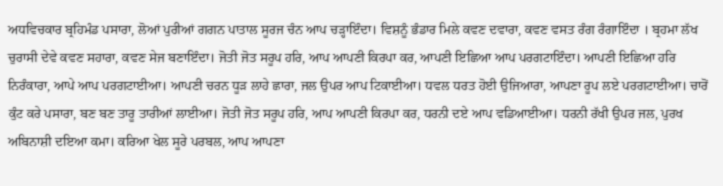ਅਧਵਿਚਕਾਰ ਬ੍ਰਹਿਮੰਡ ਪਸਾਰਾ, ਲੋਆਂ ਪੁਰੀਆਂ ਗਗਨ ਪਾਤਾਲ ਸੂਰਜ ਚੰਨ ਆਪ ਚੜ੍ਹਾਇੰਦਾ। ਵਿਸ਼ਨੂੰ ਭੰਡਾਰ ਮਿਲੇ ਕਵਣ ਦਵਾਰਾ, ਕਵਣ ਵਸਤ ਰੰਗ ਰੰਗਾਇੰਦਾ । ਬ੍ਰਹਮਾ ਲੱਖ ਚੁਰਾਸੀ ਦੇਵੇ ਕਵਣ ਸਹਾਰਾ, ਕਵਣ ਸੇਜ ਬਣਾਇੰਦਾ। ਜੋਤੀ ਜੋਤ ਸਰੂਪ ਹਰਿ, ਆਪ ਆਪਣੀ ਕਿਰਪਾ ਕਰ, ਆਪਣੀ ਇਛਿਆ ਆਪ ਪਰਗਟਾਇੰਦਾ। ਆਪਣੀ ਇਛਿਆ ਹਰਿ ਨਿਰੰਕਾਰਾ, ਆਪੇ ਆਪ ਪਰਗਟਾਈਆ। ਆਪਣੀ ਚਰਨ ਧੂੜ ਲਾਹੇ ਛਾਰਾ, ਜਲ ਉਪਰ ਆਪ ਟਿਕਾਈਆ। ਧਵਲ ਧਰਤ ਹੋਈ ਉਜਿਆਰਾ, ਆਪਣਾ ਰੂਪ ਲਏ ਪਰਗਟਾਈਆ। ਚਾਰੋਂ ਕੁੰਟ ਕਰੇ ਪਸਾਰਾ, ਬਣ ਬਣ ਤਾਰੂ ਤਾਰੀਆਂ ਲਾਈਆ। ਜੋਤੀ ਜੋਤ ਸਰੂਪ ਹਰਿ, ਆਪ ਆਪਣੀ ਕਿਰਪਾ ਕਰ, ਧਰਨੀ ਦਏ ਆਪ ਵਡਿਆਈਆ। ਧਰਨੀ ਰੱਖੀ ਉਪਰ ਜਲ, ਪੁਰਖ ਅਬਿਨਾਸ਼ੀ ਦਇਆ ਕਮਾ। ਕਰਿਆ ਖੇਲ ਸੂਰੇ ਪਰਬਲ, ਆਪ ਆਪਣਾ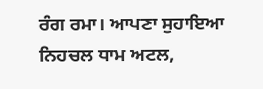ਰੰਗ ਰਮਾ। ਆਪਣਾ ਸੁਹਾਇਆ ਨਿਹਚਲ ਧਾਮ ਅਟਲ,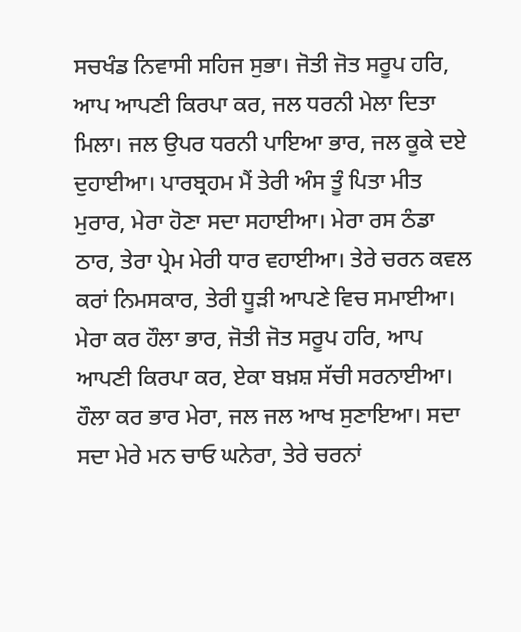ਸਚਖੰਡ ਨਿਵਾਸੀ ਸਹਿਜ ਸੁਭਾ। ਜੋਤੀ ਜੋਤ ਸਰੂਪ ਹਰਿ, ਆਪ ਆਪਣੀ ਕਿਰਪਾ ਕਰ, ਜਲ ਧਰਨੀ ਮੇਲਾ ਦਿਤਾ ਮਿਲਾ। ਜਲ ਉਪਰ ਧਰਨੀ ਪਾਇਆ ਭਾਰ, ਜਲ ਕੂਕੇ ਦਏ ਦੁਹਾਈਆ। ਪਾਰਬ੍ਰਹਮ ਮੈਂ ਤੇਰੀ ਅੰਸ ਤੂੰ ਪਿਤਾ ਮੀਤ ਮੁਰਾਰ, ਮੇਰਾ ਹੋਣਾ ਸਦਾ ਸਹਾਈਆ। ਮੇਰਾ ਰਸ ਠੰਡਾ ਠਾਰ, ਤੇਰਾ ਪ੍ਰੇਮ ਮੇਰੀ ਧਾਰ ਵਹਾਈਆ। ਤੇਰੇ ਚਰਨ ਕਵਲ ਕਰਾਂ ਨਿਮਸਕਾਰ, ਤੇਰੀ ਧੂੜੀ ਆਪਣੇ ਵਿਚ ਸਮਾਈਆ। ਮੇਰਾ ਕਰ ਹੌਲਾ ਭਾਰ, ਜੋਤੀ ਜੋਤ ਸਰੂਪ ਹਰਿ, ਆਪ ਆਪਣੀ ਕਿਰਪਾ ਕਰ, ਏਕਾ ਬਖ਼ਸ਼ ਸੱਚੀ ਸਰਨਾਈਆ। ਹੌਲਾ ਕਰ ਭਾਰ ਮੇਰਾ, ਜਲ ਜਲ ਆਖ ਸੁਣਾਇਆ। ਸਦਾ ਸਦਾ ਮੇਰੇ ਮਨ ਚਾਓ ਘਨੇਰਾ, ਤੇਰੇ ਚਰਨਾਂ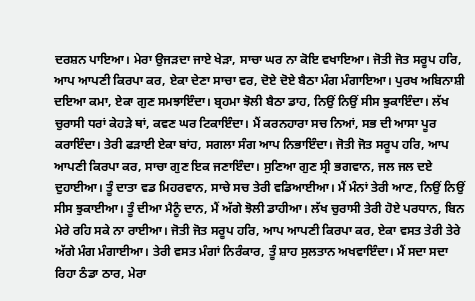ਦਰਸ਼ਨ ਪਾਇਆ। ਮੇਰਾ ਉਜੜਦਾ ਜਾਏ ਖੇੜਾ, ਸਾਚਾ ਘਰ ਨਾ ਕੋਇ ਵਖਾਇਆ। ਜੋਤੀ ਜੋਤ ਸਰੂਪ ਹਰਿ, ਆਪ ਆਪਣੀ ਕਿਰਪਾ ਕਰ, ਏਕਾ ਦੇਣਾ ਸਾਚਾ ਵਰ, ਦੋਏ ਦੋਏ ਬੈਠਾ ਮੰਗ ਮੰਗਾਇਆ। ਪੁਰਖ ਅਬਿਨਾਸ਼ੀ ਦਇਆ ਕਮਾ, ਏਕਾ ਗੁਣ ਸਮਝਾਇੰਦਾ। ਬ੍ਰਹਮਾ ਝੋਲੀ ਬੈਠਾ ਡਾਹ, ਨਿਉਂ ਨਿਉਂ ਸੀਸ ਝੁਕਾਇੰਦਾ। ਲੱਖ ਚੁਰਾਸੀ ਧਰਾਂ ਕੇਹੜੇ ਥਾਂ, ਕਵਣ ਘਰ ਟਿਕਾਇੰਦਾ। ਮੈਂ ਕਰਨਹਾਰਾ ਸਚ ਨਿਆਂ, ਸਭ ਦੀ ਆਸਾ ਪੂਰ ਕਰਾਇੰਦਾ। ਤੇਰੀ ਫੜਾਈ ਏਕਾ ਬਾਂਹ, ਸਗਲਾ ਸੰਗ ਆਪ ਨਿਭਾਇੰਦਾ। ਜੋਤੀ ਜੋਤ ਸਰੂਪ ਹਰਿ, ਆਪ ਆਪਣੀ ਕਿਰਪਾ ਕਰ, ਸਾਚਾ ਗੁਣ ਇਕ ਜਣਾਇੰਦਾ। ਸੁਣਿਆ ਗੁਣ ਸ੍ਰੀ ਭਗਵਾਨ, ਜਲ ਜਲ ਦਏ ਦੁਹਾਈਆ। ਤੂੰ ਦਾਤਾ ਵਡ ਮਿਹਰਵਾਨ, ਸਾਚੇ ਸਚ ਤੇਰੀ ਵਡਿਆਈਆ। ਮੈਂ ਮੰਨਾਂ ਤੇਰੀ ਆਣ, ਨਿਉਂ ਨਿਉਂ ਸੀਸ ਝੁਕਾਈਆ। ਤੂੰ ਦੀਆ ਮੈਨੂੰ ਦਾਨ, ਮੈਂ ਅੱਗੇ ਝੋਲੀ ਡਾਹੀਆ। ਲੱਖ ਚੁਰਾਸੀ ਤੇਰੀ ਹੋਏ ਪਰਧਾਨ, ਬਿਨ ਮੇਰੇ ਰਹਿ ਸਕੇ ਨਾ ਰਾਈਆ। ਜੋਤੀ ਜੋਤ ਸਰੂਪ ਹਰਿ, ਆਪ ਆਪਣੀ ਕਿਰਪਾ ਕਰ, ਏਕਾ ਵਸਤ ਤੇਰੀ ਤੇਰੇ ਅੱਗੇ ਮੰਗ ਮੰਗਾਈਆ। ਤੇਰੀ ਵਸਤ ਮੰਗਾਂ ਨਿਰੰਕਾਰ, ਤੂੰ ਸ਼ਾਹ ਸੁਲਤਾਨ ਅਖਵਾਇੰਦਾ। ਮੈਂ ਸਦਾ ਸਦਾ ਰਿਹਾ ਠੰਡਾ ਠਾਰ, ਮੇਰਾ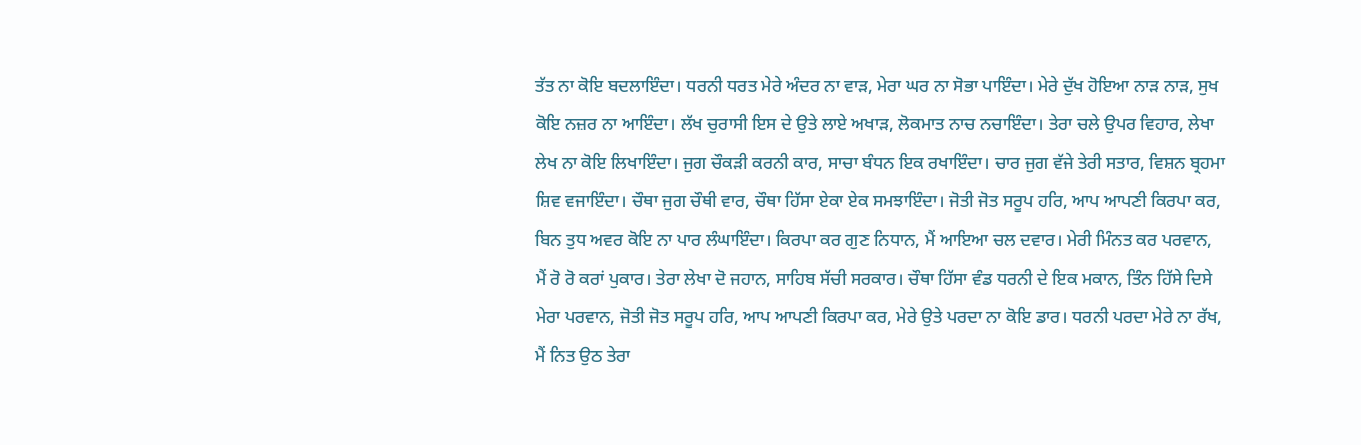ਤੱਤ ਨਾ ਕੋਇ ਬਦਲਾਇੰਦਾ। ਧਰਨੀ ਧਰਤ ਮੇਰੇ ਅੰਦਰ ਨਾ ਵਾੜ, ਮੇਰਾ ਘਰ ਨਾ ਸੋਭਾ ਪਾਇੰਦਾ। ਮੇਰੇ ਦੁੱਖ ਹੋਇਆ ਨਾੜ ਨਾੜ, ਸੁਖ ਕੋਇ ਨਜ਼ਰ ਨਾ ਆਇੰਦਾ। ਲੱਖ ਚੁਰਾਸੀ ਇਸ ਦੇ ਉਤੇ ਲਾਏ ਅਖਾੜ, ਲੋਕਮਾਤ ਨਾਚ ਨਚਾਇੰਦਾ। ਤੇਰਾ ਚਲੇ ਉਪਰ ਵਿਹਾਰ, ਲੇਖਾ ਲੇਖ ਨਾ ਕੋਇ ਲਿਖਾਇੰਦਾ। ਜੁਗ ਚੌਕੜੀ ਕਰਨੀ ਕਾਰ, ਸਾਚਾ ਬੰਧਨ ਇਕ ਰਖਾਇੰਦਾ। ਚਾਰ ਜੁਗ ਵੱਜੇ ਤੇਰੀ ਸਤਾਰ, ਵਿਸ਼ਨ ਬ੍ਰਹਮਾ ਸ਼ਿਵ ਵਜਾਇੰਦਾ। ਚੌਥਾ ਜੁਗ ਚੌਥੀ ਵਾਰ, ਚੌਥਾ ਹਿੱਸਾ ਏਕਾ ਏਕ ਸਮਝਾਇੰਦਾ। ਜੋਤੀ ਜੋਤ ਸਰੂਪ ਹਰਿ, ਆਪ ਆਪਣੀ ਕਿਰਪਾ ਕਰ, ਬਿਨ ਤੁਧ ਅਵਰ ਕੋਇ ਨਾ ਪਾਰ ਲੰਘਾਇੰਦਾ। ਕਿਰਪਾ ਕਰ ਗੁਣ ਨਿਧਾਨ, ਮੈਂ ਆਇਆ ਚਲ ਦਵਾਰ। ਮੇਰੀ ਮਿੰਨਤ ਕਰ ਪਰਵਾਨ, ਮੈਂ ਰੋ ਰੋ ਕਰਾਂ ਪੁਕਾਰ। ਤੇਰਾ ਲੇਖਾ ਦੋ ਜਹਾਨ, ਸਾਹਿਬ ਸੱਚੀ ਸਰਕਾਰ। ਚੌਥਾ ਹਿੱਸਾ ਵੰਡ ਧਰਨੀ ਦੇ ਇਕ ਮਕਾਨ, ਤਿੰਨ ਹਿੱਸੇ ਦਿਸੇ ਮੇਰਾ ਪਰਵਾਨ, ਜੋਤੀ ਜੋਤ ਸਰੂਪ ਹਰਿ, ਆਪ ਆਪਣੀ ਕਿਰਪਾ ਕਰ, ਮੇਰੇ ਉਤੇ ਪਰਦਾ ਨਾ ਕੋਇ ਡਾਰ। ਧਰਨੀ ਪਰਦਾ ਮੇਰੇ ਨਾ ਰੱਖ, ਮੈਂ ਨਿਤ ਉਠ ਤੇਰਾ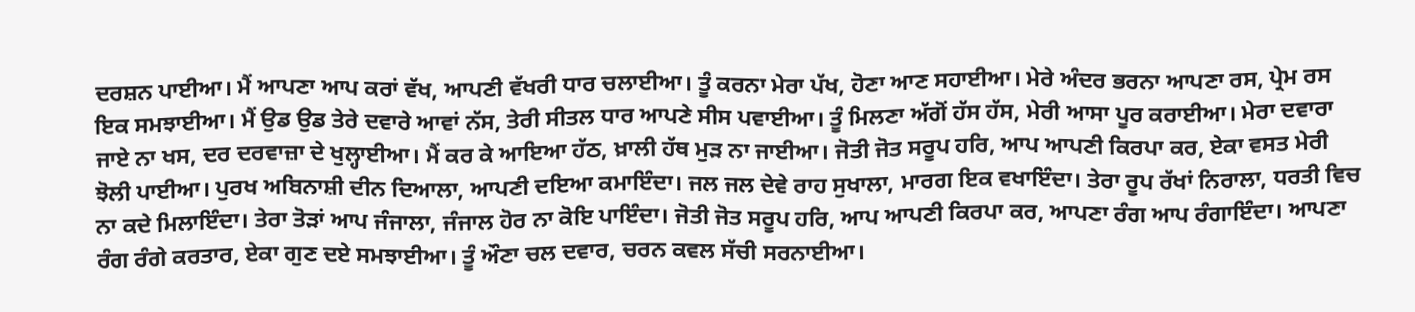ਦਰਸ਼ਨ ਪਾਈਆ। ਮੈਂ ਆਪਣਾ ਆਪ ਕਰਾਂ ਵੱਖ, ਆਪਣੀ ਵੱਖਰੀ ਧਾਰ ਚਲਾਈਆ। ਤੂੰ ਕਰਨਾ ਮੇਰਾ ਪੱਖ, ਹੋਣਾ ਆਣ ਸਹਾਈਆ। ਮੇਰੇ ਅੰਦਰ ਭਰਨਾ ਆਪਣਾ ਰਸ, ਪ੍ਰੇਮ ਰਸ ਇਕ ਸਮਝਾਈਆ। ਮੈਂ ਉਡ ਉਡ ਤੇਰੇ ਦਵਾਰੇ ਆਵਾਂ ਨੱਸ, ਤੇਰੀ ਸੀਤਲ ਧਾਰ ਆਪਣੇ ਸੀਸ ਪਵਾਈਆ। ਤੂੰ ਮਿਲਣਾ ਅੱਗੋਂ ਹੱਸ ਹੱਸ, ਮੇਰੀ ਆਸਾ ਪੂਰ ਕਰਾਈਆ। ਮੇਰਾ ਦਵਾਰਾ ਜਾਏ ਨਾ ਖਸ, ਦਰ ਦਰਵਾਜ਼ਾ ਦੇ ਖੁਲ੍ਹਾਈਆ। ਮੈਂ ਕਰ ਕੇ ਆਇਆ ਹੱਠ, ਖ਼ਾਲੀ ਹੱਥ ਮੁੜ ਨਾ ਜਾਈਆ। ਜੋਤੀ ਜੋਤ ਸਰੂਪ ਹਰਿ, ਆਪ ਆਪਣੀ ਕਿਰਪਾ ਕਰ, ਏਕਾ ਵਸਤ ਮੇਰੀ ਝੋਲੀ ਪਾਈਆ। ਪੁਰਖ ਅਬਿਨਾਸ਼ੀ ਦੀਨ ਦਿਆਲਾ, ਆਪਣੀ ਦਇਆ ਕਮਾਇੰਦਾ। ਜਲ ਜਲ ਦੇਵੇ ਰਾਹ ਸੁਖਾਲਾ, ਮਾਰਗ ਇਕ ਵਖਾਇੰਦਾ। ਤੇਰਾ ਰੂਪ ਰੱਖਾਂ ਨਿਰਾਲਾ, ਧਰਤੀ ਵਿਚ ਨਾ ਕਦੇ ਮਿਲਾਇੰਦਾ। ਤੇਰਾ ਤੋੜਾਂ ਆਪ ਜੰਜਾਲਾ, ਜੰਜਾਲ ਹੋਰ ਨਾ ਕੋਇ ਪਾਇੰਦਾ। ਜੋਤੀ ਜੋਤ ਸਰੂਪ ਹਰਿ, ਆਪ ਆਪਣੀ ਕਿਰਪਾ ਕਰ, ਆਪਣਾ ਰੰਗ ਆਪ ਰੰਗਾਇੰਦਾ। ਆਪਣਾ ਰੰਗ ਰੰਗੇ ਕਰਤਾਰ, ਏਕਾ ਗੁਣ ਦਏ ਸਮਝਾਈਆ। ਤੂੰ ਔਣਾ ਚਲ ਦਵਾਰ, ਚਰਨ ਕਵਲ ਸੱਚੀ ਸਰਨਾਈਆ।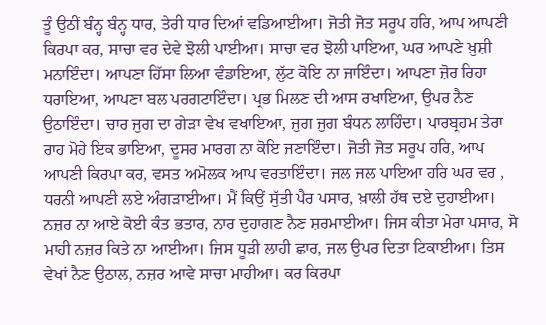ਤੂੰ ਉਠੀਂ ਬੰਨ੍ਹ ਬੰਨ੍ਹ ਧਾਰ, ਤੇਰੀ ਧਾਰ ਦਿਆਂ ਵਡਿਆਈਆ। ਜੋਤੀ ਜੋਤ ਸਰੂਪ ਹਰਿ, ਆਪ ਆਪਣੀ ਕਿਰਪਾ ਕਰ, ਸਾਚਾ ਵਰ ਦੇਵੇ ਝੋਲੀ ਪਾਈਆ। ਸਾਚਾ ਵਰ ਝੋਲੀ ਪਾਇਆ, ਘਰ ਆਪਣੇ ਖ਼ੁਸ਼ੀ ਮਨਾਇੰਦਾ। ਆਪਣਾ ਹਿੱਸਾ ਲਿਆ ਵੰਡਾਇਆ, ਲੁੱਟ ਕੋਇ ਨਾ ਜਾਇੰਦਾ। ਆਪਣਾ ਜ਼ੋਰ ਰਿਹਾ ਧਰਾਇਆ, ਆਪਣਾ ਬਲ ਪਰਗਟਾਇੰਦਾ। ਪ੍ਰਭ ਮਿਲਣ ਦੀ ਆਸ ਰਖਾਇਆ, ਉਪਰ ਨੈਣ ਉਠਾਇੰਦਾ। ਚਾਰ ਜੁਗ ਦਾ ਗੇੜਾ ਵੇਖ ਵਖਾਇਆ, ਜੁਗ ਜੁਗ ਬੰਧਨ ਲਾਹਿੰਦਾ। ਪਾਰਬ੍ਰਹਮ ਤੇਰਾ ਰਾਹ ਮੋਹੇ ਇਕ ਭਾਇਆ, ਦੂਸਰ ਮਾਰਗ ਨਾ ਕੋਇ ਜਣਾਇੰਦਾ। ਜੋਤੀ ਜੋਤ ਸਰੂਪ ਹਰਿ, ਆਪ ਆਪਣੀ ਕਿਰਪਾ ਕਰ, ਵਸਤ ਅਮੋਲਕ ਆਪ ਵਰਤਾਇੰਦਾ। ਜਲ ਜਲ ਪਾਇਆ ਹਰਿ ਘਰ ਵਰ , ਧਰਨੀ ਆਪਣੀ ਲਏ ਅੰਗੜਾਈਆ। ਮੈਂ ਕਿਉਂ ਸੁੱਤੀ ਪੈਰ ਪਸਾਰ, ਖ਼ਾਲੀ ਹੱਥ ਦਏ ਦੁਹਾਈਆ। ਨਜ਼ਰ ਨਾ ਆਏ ਕੋਈ ਕੰਤ ਭਤਾਰ, ਨਾਰ ਦੁਹਾਗਣ ਨੈਣ ਸ਼ਰਮਾਈਆ। ਜਿਸ ਕੀਤਾ ਮੇਰਾ ਪਸਾਰ, ਸੋ ਮਾਹੀ ਨਜ਼ਰ ਕਿਤੇ ਨਾ ਆਈਆ। ਜਿਸ ਧੂੜੀ ਲਾਹੀ ਛਾਰ, ਜਲ ਉਪਰ ਦਿਤਾ ਟਿਕਾਈਆ। ਤਿਸ ਵੇਖਾਂ ਨੈਣ ਉਠਾਲ, ਨਜ਼ਰ ਆਵੇ ਸਾਚਾ ਮਾਹੀਆ। ਕਰ ਕਿਰਪਾ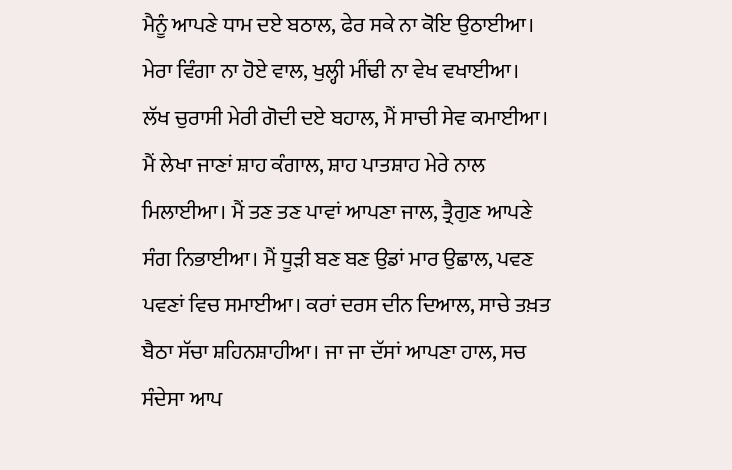ਮੈਨੂੰ ਆਪਣੇ ਧਾਮ ਦਏ ਬਠਾਲ, ਫੇਰ ਸਕੇ ਨਾ ਕੋਇ ਉਠਾਈਆ। ਮੇਰਾ ਵਿੰਗਾ ਨਾ ਹੋਏ ਵਾਲ, ਖੁਲ੍ਹੀ ਮੀਂਢੀ ਨਾ ਵੇਖ ਵਖਾਈਆ। ਲੱਖ ਚੁਰਾਸੀ ਮੇਰੀ ਗੋਦੀ ਦਏ ਬਹਾਲ, ਮੈਂ ਸਾਚੀ ਸੇਵ ਕਮਾਈਆ। ਮੈਂ ਲੇਖਾ ਜਾਣਾਂ ਸ਼ਾਹ ਕੰਗਾਲ, ਸ਼ਾਹ ਪਾਤਸ਼ਾਹ ਮੇਰੇ ਨਾਲ ਮਿਲਾਈਆ। ਮੈਂ ਤਣ ਤਣ ਪਾਵਾਂ ਆਪਣਾ ਜਾਲ, ਤ੍ਰੈਗੁਣ ਆਪਣੇ ਸੰਗ ਨਿਭਾਈਆ। ਮੈਂ ਧੂੜੀ ਬਣ ਬਣ ਉਡਾਂ ਮਾਰ ਉਛਾਲ, ਪਵਣ ਪਵਣਾਂ ਵਿਚ ਸਮਾਈਆ। ਕਰਾਂ ਦਰਸ ਦੀਨ ਦਿਆਲ, ਸਾਚੇ ਤਖ਼ਤ ਬੈਠਾ ਸੱਚਾ ਸ਼ਹਿਨਸ਼ਾਹੀਆ। ਜਾ ਜਾ ਦੱਸਾਂ ਆਪਣਾ ਹਾਲ, ਸਚ ਸੰਦੇਸਾ ਆਪ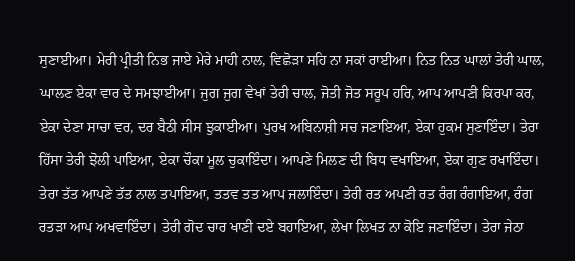ਸੁਣਾਈਆ। ਮੇਰੀ ਪ੍ਰੀਤੀ ਨਿਭ ਜਾਏ ਮੇਰੇ ਮਾਹੀ ਨਾਲ, ਵਿਛੋੜਾ ਸਹਿ ਨਾ ਸਕਾਂ ਰਾਈਆ। ਨਿਤ ਨਿਤ ਘਾਲਾਂ ਤੇਰੀ ਘਾਲ, ਘਾਲਣ ਏਕਾ ਵਾਰ ਦੇ ਸਮਝਾਈਆ। ਜੁਗ ਜੁਗ ਵੇਖਾਂ ਤੇਰੀ ਚਾਲ, ਜੋਤੀ ਜੋਤ ਸਰੂਪ ਹਰਿ, ਆਪ ਆਪਣੀ ਕਿਰਪਾ ਕਰ, ਏਕਾ ਦੇਣਾ ਸਾਚਾ ਵਰ, ਦਰ ਬੈਠੀ ਸੀਸ ਝੁਕਾਈਆ। ਪੁਰਖ ਅਬਿਨਾਸ਼ੀ ਸਚ ਜਣਾਇਆ, ਏਕਾ ਹੁਕਮ ਸੁਣਾਇੰਦਾ। ਤੇਰਾ ਹਿੱਸਾ ਤੇਰੀ ਝੋਲੀ ਪਾਇਆ, ਏਕਾ ਚੌਕਾ ਮੂਲ ਚੁਕਾਇੰਦਾ। ਆਪਣੇ ਮਿਲਣ ਦੀ ਬਿਧ ਵਖਾਇਆ, ਏਕਾ ਗੁਣ ਰਖਾਇੰਦਾ। ਤੇਰਾ ਤੱਤ ਆਪਣੇ ਤੱਤ ਨਾਲ ਤਪਾਇਆ, ਤਤਵ ਤਤ ਆਪ ਜਲਾਇੰਦਾ। ਤੇਰੀ ਰਤ ਅਪਣੀ ਰਤ ਰੰਗ ਰੰਗਾਇਆ, ਰੰਗ ਰਤੜਾ ਆਪ ਅਖਵਾਇੰਦਾ। ਤੇਰੀ ਗੋਦ ਚਾਰ ਖਾਣੀ ਦਏ ਬਹਾਇਆ, ਲੇਖਾ ਲਿਖਤ ਨਾ ਕੋਇ ਜਣਾਇੰਦਾ। ਤੇਰਾ ਜੇਠਾ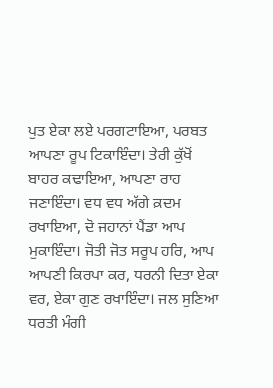ਪੁਤ ਏਕਾ ਲਏ ਪਰਗਟਾਇਆ, ਪਰਬਤ ਆਪਣਾ ਰੂਪ ਟਿਕਾਇੰਦਾ। ਤੇਰੀ ਕੁੱਖੋਂ ਬਾਹਰ ਕਢਾਇਆ, ਆਪਣਾ ਰਾਹ ਜਣਾਇੰਦਾ। ਵਧ ਵਧ ਅੱਗੇ ਕ਼ਦਮ ਰਖਾਇਆ, ਦੋ ਜਹਾਨਾਂ ਪੈਂਡਾ ਆਪ ਮੁਕਾਇੰਦਾ। ਜੋਤੀ ਜੋਤ ਸਰੂਪ ਹਰਿ, ਆਪ ਆਪਣੀ ਕਿਰਪਾ ਕਰ, ਧਰਨੀ ਦਿਤਾ ਏਕਾ ਵਰ, ਏਕਾ ਗੁਣ ਰਖਾਇੰਦਾ। ਜਲ ਸੁਣਿਆ ਧਰਤੀ ਮੰਗੀ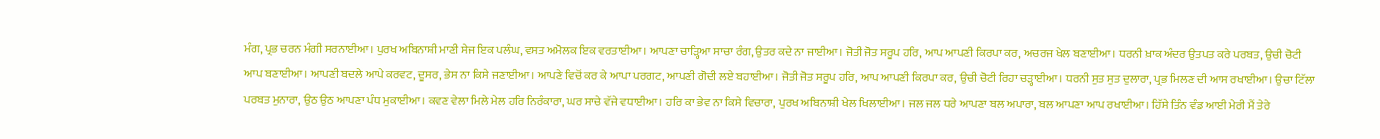ਮੰਗ, ਪ੍ਰਭ ਚਰਨ ਮੰਗੀ ਸਰਨਾਈਆ। ਪੁਰਖ ਅਬਿਨਾਸ਼ੀ ਮਾਣੀ ਸੇਜ ਇਕ ਪਲੰਘ, ਵਸਤ ਅਮੋਲਕ ਇਕ ਵਰਤਾਈਆ। ਆਪਣਾ ਚਾੜ੍ਹਿਆ ਸਾਚਾ ਰੰਗ, ਉਤਰ ਕਦੇ ਨਾ ਜਾਈਆ। ਜੋਤੀ ਜੋਤ ਸਰੂਪ ਹਰਿ, ਆਪ ਆਪਣੀ ਕਿਰਪਾ ਕਰ, ਅਚਰਜ ਖੇਲ ਬਣਾਈਆ। ਧਰਨੀ ਖ਼ਾਕ ਅੰਦਰ ਉਤਪਤ ਕਰੇ ਪਰਬਤ, ਉਚੀ ਚੋਟੀ ਆਪ ਬਣਾਈਆ। ਆਪਣੀ ਬਦਲੇ ਆਪੇ ਕਰਵਟ, ਦੂਸਰ, ਭੇਸ ਨਾ ਕਿਸੇ ਜਣਾਈਆ। ਆਪਣੇ ਵਿਚੋਂ ਕਰ ਕੇ ਆਪਾ ਪਰਗਟ, ਆਪਣੀ ਗੋਦੀ ਲਏ ਬਹਾਈਆ। ਜੋਤੀ ਜੋਤ ਸਰੂਪ ਹਰਿ, ਆਪ ਆਪਣੀ ਕਿਰਪਾ ਕਰ, ਉਚੀ ਚੋਟੀ ਰਿਹਾ ਚੜ੍ਹਾਈਆ। ਧਰਨੀ ਸੁਤ ਸੁਤ ਦੁਲਾਰਾ, ਪ੍ਰਭ ਮਿਲਣ ਦੀ ਆਸ ਰਖਾਈਆ। ਉਚਾ ਟਿੱਲਾ ਪਰਬਤ ਮੁਨਾਰਾ, ਉਠ ਉਠ ਆਪਣਾ ਪੰਧ ਮੁਕਾਈਆ। ਕਵਣ ਵੇਲਾ ਮਿਲੇ ਮੇਲ ਹਰਿ ਨਿਰੰਕਾਰਾ, ਘਰ ਸਾਚੇ ਵੱਜੇ ਵਧਾਈਆ। ਹਰਿ ਕਾ ਭੇਵ ਨਾ ਕਿਸੇ ਵਿਚਾਰਾ, ਪੁਰਖ ਅਬਿਨਾਸ਼ੀ ਖੇਲ ਖਿਲਾਈਆ। ਜਲ ਜਲ ਧਰੇ ਆਪਣਾ ਬਲ ਅਪਾਰਾ, ਬਲ ਆਪਣਾ ਆਪ ਰਖਾਈਆ। ਹਿੱਸੇ ਤਿੰਨ ਵੰਡ ਆਈ ਮੇਰੀ ਮੈਂ ਤੇਰੇ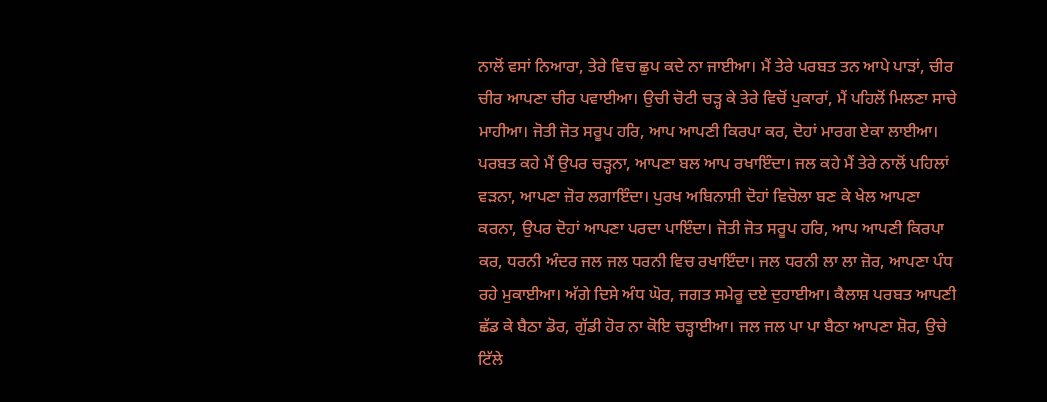ਨਾਲੋਂ ਵਸਾਂ ਨਿਆਰਾ, ਤੇਰੇ ਵਿਚ ਛੁਪ ਕਦੇ ਨਾ ਜਾਈਆ। ਮੈਂ ਤੇਰੇ ਪਰਬਤ ਤਨ ਆਪੇ ਪਾੜਾਂ, ਚੀਰ ਚੀਰ ਆਪਣਾ ਚੀਰ ਪਵਾਈਆ। ਉਚੀ ਚੋਟੀ ਚੜ੍ਹ ਕੇ ਤੇਰੇ ਵਿਚੋਂ ਪੁਕਾਰਾਂ, ਮੈਂ ਪਹਿਲੋਂ ਮਿਲਣਾ ਸਾਚੇ ਮਾਹੀਆ। ਜੋਤੀ ਜੋਤ ਸਰੂਪ ਹਰਿ, ਆਪ ਆਪਣੀ ਕਿਰਪਾ ਕਰ, ਦੋਹਾਂ ਮਾਰਗ ਏਕਾ ਲਾਈਆ। ਪਰਬਤ ਕਹੇ ਮੈਂ ਉਪਰ ਚੜ੍ਹਨਾ, ਆਪਣਾ ਬਲ ਆਪ ਰਖਾਇੰਦਾ। ਜਲ ਕਹੇ ਮੈਂ ਤੇਰੇ ਨਾਲੋਂ ਪਹਿਲਾਂ ਵੜਨਾ, ਆਪਣਾ ਜ਼ੋਰ ਲਗਾਇੰਦਾ। ਪੁਰਖ ਅਬਿਨਾਸ਼ੀ ਦੋਹਾਂ ਵਿਚੋਲਾ ਬਣ ਕੇ ਖੇਲ ਆਪਣਾ ਕਰਨਾ, ਉਪਰ ਦੋਹਾਂ ਆਪਣਾ ਪਰਦਾ ਪਾਇੰਦਾ। ਜੋਤੀ ਜੋਤ ਸਰੂਪ ਹਰਿ, ਆਪ ਆਪਣੀ ਕਿਰਪਾ ਕਰ, ਧਰਨੀ ਅੰਦਰ ਜਲ ਜਲ ਧਰਨੀ ਵਿਚ ਰਖਾਇੰਦਾ। ਜਲ ਧਰਨੀ ਲਾ ਲਾ ਜ਼ੋਰ, ਆਪਣਾ ਪੰਧ ਰਹੇ ਮੁਕਾਈਆ। ਅੱਗੇ ਦਿਸੇ ਅੰਧ ਘੋਰ, ਜਗਤ ਸਮੇਰੂ ਦਏ ਦੁਹਾਈਆ। ਕੈਲਾਸ਼ ਪਰਬਤ ਆਪਣੀ ਛੱਡ ਕੇ ਬੈਠਾ ਡੋਰ, ਗੁੱਡੀ ਹੋਰ ਨਾ ਕੋਇ ਚੜ੍ਹਾਈਆ। ਜਲ ਜਲ ਪਾ ਪਾ ਬੈਠਾ ਆਪਣਾ ਸ਼ੋਰ, ਉਚੇ ਟਿੱਲੇ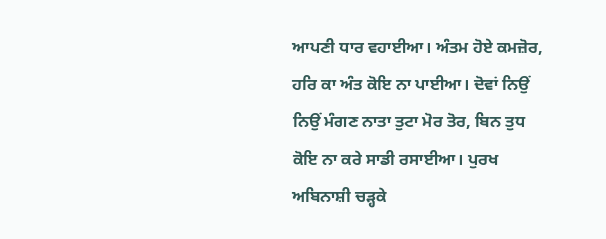ਆਪਣੀ ਧਾਰ ਵਹਾਈਆ। ਅੰਤਮ ਹੋਏ ਕਮਜ਼ੋਰ, ਹਰਿ ਕਾ ਅੰਤ ਕੋਇ ਨਾ ਪਾਈਆ। ਦੋਵਾਂ ਨਿਉਂ ਨਿਉਂ ਮੰਗਣ ਨਾਤਾ ਤੁਟਾ ਮੋਰ ਤੋਰ, ਬਿਨ ਤੁਧ ਕੋਇ ਨਾ ਕਰੇ ਸਾਡੀ ਰਸਾਈਆ। ਪੁਰਖ ਅਬਿਨਾਸ਼ੀ ਚੜ੍ਹਕੇ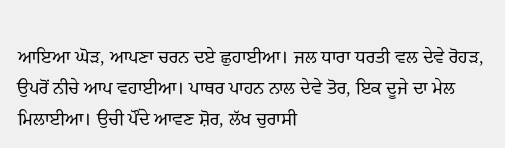ਆਇਆ ਘੋੜ, ਆਪਣਾ ਚਰਨ ਦਏ ਛੁਹਾਈਆ। ਜਲ ਧਾਰਾ ਧਰਤੀ ਵਲ ਦੇਵੇ ਰੋਹੜ, ਉਪਰੋਂ ਨੀਚੇ ਆਪ ਵਹਾਈਆ। ਪਾਥਰ ਪਾਹਨ ਨਾਲ ਦੇਵੇ ਤੋਰ, ਇਕ ਦੂਜੇ ਦਾ ਮੇਲ ਮਿਲਾਈਆ। ਉਚੀ ਪੌਂਦੇ ਆਵਣ ਸ਼ੋਰ, ਲੱਖ ਚੁਰਾਸੀ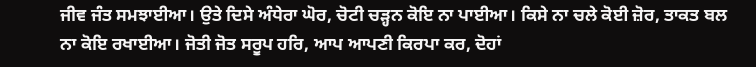ਜੀਵ ਜੰਤ ਸਮਝਾਈਆ। ਉਤੇ ਦਿਸੇ ਅੰਧੇਰਾ ਘੋਰ, ਚੋਟੀ ਚੜ੍ਹਨ ਕੋਇ ਨਾ ਪਾਈਆ। ਕਿਸੇ ਨਾ ਚਲੇ ਕੋਈ ਜ਼ੋਰ, ਤਾਕਤ ਬਲ ਨਾ ਕੋਇ ਰਖਾਈਆ। ਜੋਤੀ ਜੋਤ ਸਰੂਪ ਹਰਿ, ਆਪ ਆਪਣੀ ਕਿਰਪਾ ਕਰ, ਦੋਹਾਂ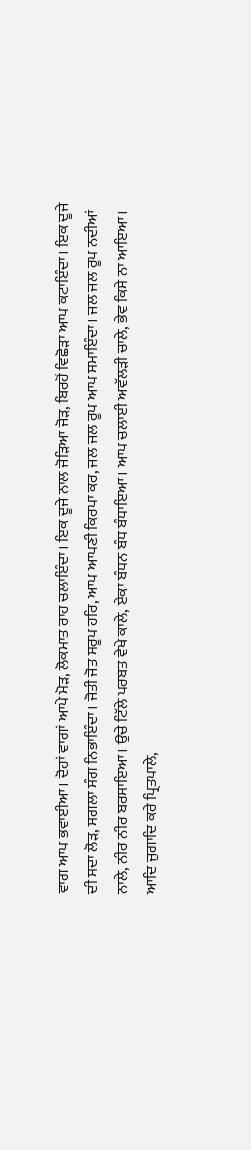ਵਾਗ ਆਪ ਭਵਾਈਆ। ਦੋਹਾਂ ਵਾਗਾਂ ਆਪੇ ਮੋੜ, ਲੋਕਮਾਤ ਰਾਹ ਚਲਾਇੰਦਾ। ਇਕ ਦੂਜੇ ਨਾਲ ਜੋੜਿਆ ਜੋੜ, ਬਿਰਹੋਂ ਵਿਛੋੜਾ ਆਪ ਕਟਾਇੰਦਾ। ਇਕ ਦੂਜੇ ਦੀ ਸਦਾ ਲੋੜ, ਸਗਲਾ ਸੰਗ ਨਿਭਾਇੰਦਾ। ਜੋਤੀ ਜੋਤ ਸਰੂਪ ਹਰਿ, ਆਪ ਆਪਣੀ ਕਿਰਪਾ ਕਰ, ਜਲ ਜਲ ਰੂਪ ਆਪ ਸਮਾਇੰਦਾ। ਜਲ ਜਲ ਰੂਪ ਨਦੀਆਂ ਨਾਲੇ, ਨੀਰ ਨੀਰ ਬਰਸਾਇਆ। ਉਚੇ ਟਿੱਲੇ ਪਰਬਤ ਵੇਖੇ ਕਾਲੇ, ਏਕਾ ਬੰਧਨ ਬੰਧ ਬੰਧਾਇਆ। ਆਪ ਚਲਾਈ ਅਵੱਲੜੀ ਚਾਲੇ, ਭੇਵ ਕਿਸੇ ਨਾ ਆਇਆ। ਆਦਿ ਜੁਗਾਦਿ ਕਰੇ ਪ੍ਰਿਤਪਾਲੇ,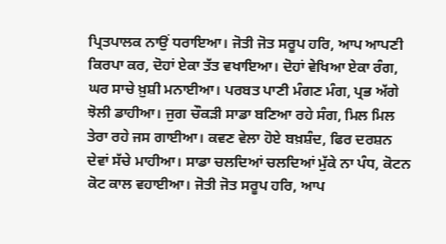ਪ੍ਰਿਤਪਾਲਕ ਨਾਉਂ ਧਰਾਇਆ। ਜੋਤੀ ਜੋਤ ਸਰੂਪ ਹਰਿ, ਆਪ ਆਪਣੀ ਕਿਰਪਾ ਕਰ, ਦੋਹਾਂ ਏਕਾ ਤੱਤ ਵਖਾਇਆ। ਦੋਹਾਂ ਵੇਖਿਆ ਏਕਾ ਰੰਗ, ਘਰ ਸਾਚੇ ਖ਼ੁਸ਼ੀ ਮਨਾਈਆ। ਪਰਬਤ ਪਾਣੀ ਮੰਗਣ ਮੰਗ, ਪ੍ਰਭ ਅੱਗੇ ਝੋਲੀ ਡਾਹੀਆ। ਜੁਗ ਚੌਕੜੀ ਸਾਡਾ ਬਣਿਆ ਰਹੇ ਸੰਗ, ਮਿਲ ਮਿਲ ਤੇਰਾ ਰਹੇ ਜਸ ਗਾਈਆ। ਕਵਣ ਵੇਲਾ ਹੋਏ ਬਖ਼ਸ਼ੰਦ, ਫਿਰ ਦਰਸ਼ਨ ਦੇਵਾਂ ਸੱਚੇ ਮਾਹੀਆ। ਸਾਡਾ ਚਲਦਿਆਂ ਚਲਦਿਆਂ ਮੁੱਕੇ ਨਾ ਪੰਧ, ਕੋਟਨ ਕੋਟ ਕਾਲ ਵਹਾਈਆ। ਜੋਤੀ ਜੋਤ ਸਰੂਪ ਹਰਿ, ਆਪ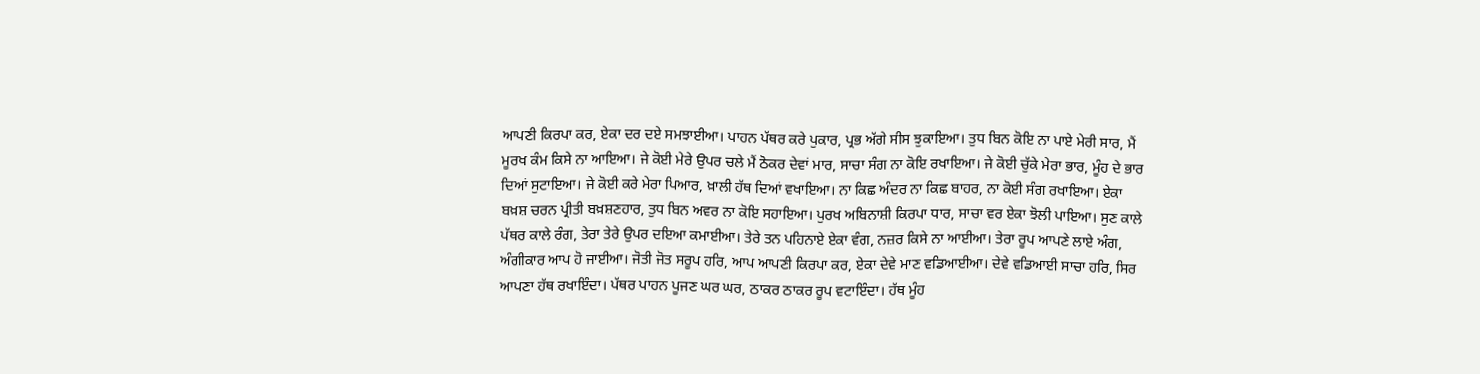ਆਪਣੀ ਕਿਰਪਾ ਕਰ, ਏਕਾ ਦਰ ਦਏ ਸਮਝਾਈਆ। ਪਾਹਨ ਪੱਥਰ ਕਰੇ ਪੁਕਾਰ, ਪ੍ਰਭ ਅੱਗੇ ਸੀਸ ਝੁਕਾਇਆ। ਤੁਧ ਬਿਨ ਕੋਇ ਨਾ ਪਾਏ ਮੇਰੀ ਸਾਰ, ਮੈਂ ਮੂਰਖ ਕੰਮ ਕਿਸੇ ਨਾ ਆਇਆ। ਜੇ ਕੋਈ ਮੇਰੇ ਉਪਰ ਚਲੇ ਮੈਂ ਠੋਕਰ ਦੇਵਾਂ ਮਾਰ, ਸਾਚਾ ਸੰਗ ਨਾ ਕੋਇ ਰਖਾਇਆ। ਜੇ ਕੋਈ ਚੁੱਕੇ ਮੇਰਾ ਭਾਰ, ਮੂੰਹ ਦੇ ਭਾਰ ਦਿਆਂ ਸੁਟਾਇਆ। ਜੇ ਕੋਈ ਕਰੇ ਮੇਰਾ ਪਿਆਰ, ਖ਼ਾਲੀ ਹੱਥ ਦਿਆਂ ਵਖਾਇਆ। ਨਾ ਕਿਛ ਅੰਦਰ ਨਾ ਕਿਛ ਬਾਹਰ, ਨਾ ਕੋਈ ਸੰਗ ਰਖਾਇਆ। ਏਕਾ ਬਖ਼ਸ਼ ਚਰਨ ਪ੍ਰੀਤੀ ਬਖ਼ਸ਼ਣਹਾਰ, ਤੁਧ ਬਿਨ ਅਵਰ ਨਾ ਕੋਇ ਸਹਾਇਆ। ਪੁਰਖ ਅਬਿਨਾਸ਼ੀ ਕਿਰਪਾ ਧਾਰ, ਸਾਚਾ ਵਰ ਏਕਾ ਝੋਲੀ ਪਾਇਆ। ਸੁਣ ਕਾਲੇ ਪੱਥਰ ਕਾਲੇ ਰੰਗ, ਤੇਰਾ ਤੇਰੇ ਉਪਰ ਦਇਆ ਕਮਾਈਆ। ਤੇਰੇ ਤਨ ਪਹਿਨਾਏ ਏਕਾ ਵੰਗ, ਨਜ਼ਰ ਕਿਸੇ ਨਾ ਆਈਆ। ਤੇਰਾ ਰੂਪ ਆਪਣੇ ਲਾਏ ਅੰਗ, ਅੰਗੀਕਾਰ ਆਪ ਹੋ ਜਾਈਆ। ਜੋਤੀ ਜੋਤ ਸਰੂਪ ਹਰਿ, ਆਪ ਆਪਣੀ ਕਿਰਪਾ ਕਰ, ਏਕਾ ਦੇਵੇ ਮਾਣ ਵਡਿਆਈਆ। ਦੇਵੇ ਵਡਿਆਈ ਸਾਚਾ ਹਰਿ, ਸਿਰ ਆਪਣਾ ਹੱਥ ਰਖਾਇੰਦਾ। ਪੱਥਰ ਪਾਹਨ ਪੂਜਣ ਘਰ ਘਰ, ਠਾਕਰ ਠਾਕਰ ਰੂਪ ਵਟਾਇੰਦਾ। ਹੱਥ ਮੂੰਹ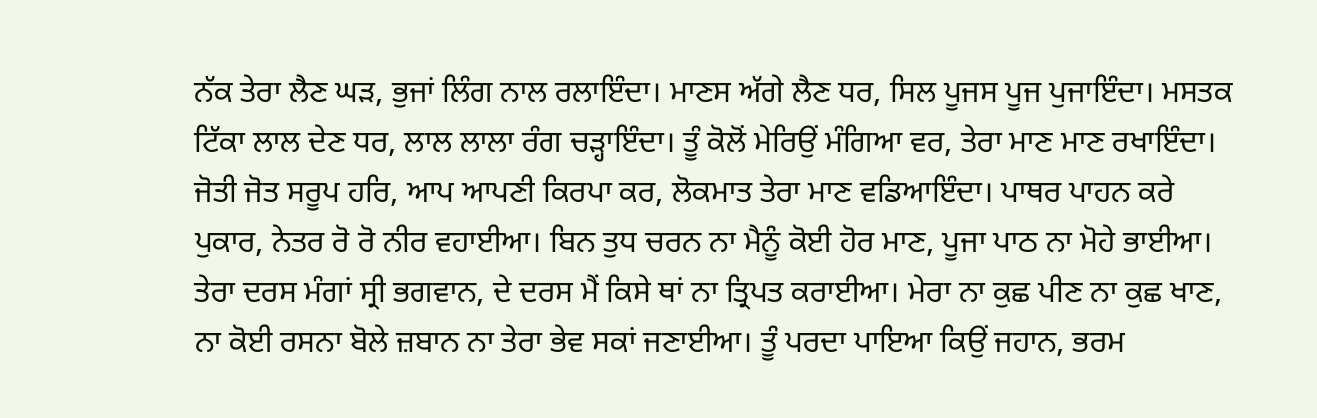ਨੱਕ ਤੇਰਾ ਲੈਣ ਘੜ, ਭੁਜਾਂ ਲਿੰਗ ਨਾਲ ਰਲਾਇੰਦਾ। ਮਾਣਸ ਅੱਗੇ ਲੈਣ ਧਰ, ਸਿਲ ਪੂਜਸ ਪੂਜ ਪੁਜਾਇੰਦਾ। ਮਸਤਕ ਟਿੱਕਾ ਲਾਲ ਦੇਣ ਧਰ, ਲਾਲ ਲਾਲਾ ਰੰਗ ਚੜ੍ਹਾਇੰਦਾ। ਤੂੰ ਕੋਲੋਂ ਮੇਰਿਉਂ ਮੰਗਿਆ ਵਰ, ਤੇਰਾ ਮਾਣ ਮਾਣ ਰਖਾਇੰਦਾ। ਜੋਤੀ ਜੋਤ ਸਰੂਪ ਹਰਿ, ਆਪ ਆਪਣੀ ਕਿਰਪਾ ਕਰ, ਲੋਕਮਾਤ ਤੇਰਾ ਮਾਣ ਵਡਿਆਇੰਦਾ। ਪਾਥਰ ਪਾਹਨ ਕਰੇ ਪੁਕਾਰ, ਨੇਤਰ ਰੋ ਰੋ ਨੀਰ ਵਹਾਈਆ। ਬਿਨ ਤੁਧ ਚਰਨ ਨਾ ਮੈਨੂੰ ਕੋਈ ਹੋਰ ਮਾਣ, ਪੂਜਾ ਪਾਠ ਨਾ ਮੋਹੇ ਭਾਈਆ। ਤੇਰਾ ਦਰਸ ਮੰਗਾਂ ਸ੍ਰੀ ਭਗਵਾਨ, ਦੇ ਦਰਸ ਮੈਂ ਕਿਸੇ ਥਾਂ ਨਾ ਤ੍ਰਿਪਤ ਕਰਾਈਆ। ਮੇਰਾ ਨਾ ਕੁਛ ਪੀਣ ਨਾ ਕੁਛ ਖਾਣ, ਨਾ ਕੋਈ ਰਸਨਾ ਬੋਲੇ ਜ਼ਬਾਨ ਨਾ ਤੇਰਾ ਭੇਵ ਸਕਾਂ ਜਣਾਈਆ। ਤੂੰ ਪਰਦਾ ਪਾਇਆ ਕਿਉਂ ਜਹਾਨ, ਭਰਮ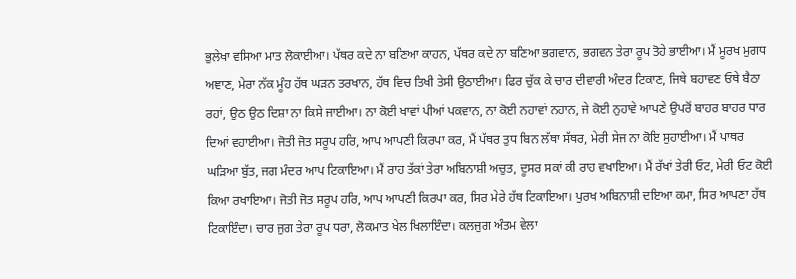ਭੁਲੇਖਾ ਵਸਿਆ ਮਾਤ ਲੋਕਾਈਆ। ਪੱਥਰ ਕਦੇ ਨਾ ਬਣਿਆ ਕਾਹਨ, ਪੱਥਰ ਕਦੇ ਨਾ ਬਣਿਆ ਭਗਵਾਨ, ਭਗਵਨ ਤੇਰਾ ਰੂਪ ਤੋਹੇ ਭਾਈਆ। ਮੈਂ ਮੂਰਖ ਮੁਗਧ ਅਞਾਣ, ਮੇਰਾ ਨੱਕ ਮੂੰਹ ਹੱਥ ਘੜਨ ਤਰਖਾਨ, ਹੱਥ ਵਿਚ ਤਿਖੀ ਤੇਸੀ ਉਠਾਈਆ। ਫਿਰ ਚੁੱਕ ਕੇ ਚਾਰ ਦੀਵਾਰੀ ਅੰਦਰ ਟਿਕਾਣ, ਜਿਥੇ ਬਹਾਵਣ ਓਥੇ ਬੈਠਾ ਰਹਾਂ, ਉਠ ਉਠ ਦਿਸ਼ਾ ਨਾ ਕਿਸੇ ਜਾਈਆ। ਨਾ ਕੋਈ ਖਾਵਾਂ ਪੀਆਂ ਪਕਵਾਨ, ਨਾ ਕੋਈ ਨਹਾਵਾਂ ਨਹਾਨ, ਜੇ ਕੋਈ ਨੁਹਾਵੇ ਆਪਣੇ ਉਪਰੋਂ ਬਾਹਰ ਬਾਹਰ ਧਾਰ ਦਿਆਂ ਵਹਾਈਆ। ਜੋਤੀ ਜੋਤ ਸਰੂਪ ਹਰਿ, ਆਪ ਆਪਣੀ ਕਿਰਪਾ ਕਰ, ਮੈਂ ਪੱਥਰ ਤੁਧ ਬਿਨ ਲੱਥਾ ਸੱਥਰ, ਮੇਰੀ ਸੇਜ ਨਾ ਕੋਇ ਸੁਹਾਈਆ। ਮੈਂ ਪਾਥਰ ਘੜਿਆ ਬੁੱਤ, ਜਗ ਮੰਦਰ ਆਪ ਟਿਕਾਇਆ। ਮੈਂ ਰਾਹ ਤੱਕਾਂ ਤੇਰਾ ਅਬਿਨਾਸ਼ੀ ਅਚੁਤ, ਦੂਸਰ ਸਕਾਂ ਕੀ ਰਾਹ ਵਖਾਇਆ। ਮੈਂ ਰੱਖਾਂ ਤੇਰੀ ਓਟ, ਮੇਰੀ ਓਟ ਕੋਈ ਕਿਆ ਰਖਾਇਆ। ਜੋਤੀ ਜੋਤ ਸਰੂਪ ਹਰਿ, ਆਪ ਆਪਣੀ ਕਿਰਪਾ ਕਰ, ਸਿਰ ਮੇਰੇ ਹੱਥ ਟਿਕਾਇਆ। ਪੁਰਖ ਅਬਿਨਾਸ਼ੀ ਦਇਆ ਕਮਾ, ਸਿਰ ਆਪਣਾ ਹੱਥ ਟਿਕਾਇੰਦਾ। ਚਾਰ ਜੁਗ ਤੇਰਾ ਰੂਪ ਧਰਾ, ਲੋਕਮਾਤ ਖੇਲ ਖਿਲਾਇੰਦਾ। ਕਲਜੁਗ ਅੰਤਮ ਵੇਲਾ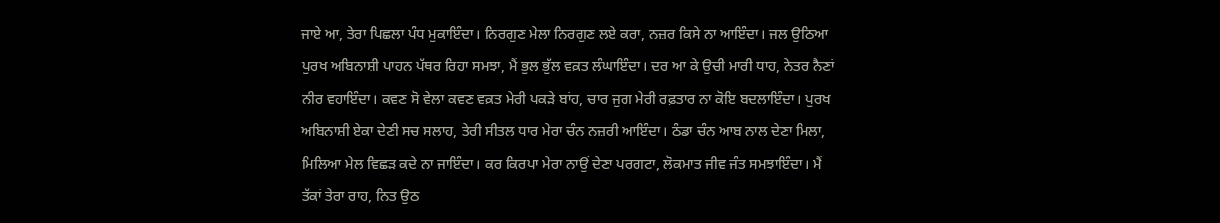ਜਾਏ ਆ, ਤੇਰਾ ਪਿਛਲਾ ਪੰਧ ਮੁਕਾਇੰਦਾ। ਨਿਰਗੁਣ ਮੇਲਾ ਨਿਰਗੁਣ ਲਏ ਕਰਾ, ਨਜ਼ਰ ਕਿਸੇ ਨਾ ਆਇੰਦਾ। ਜਲ ਉਠਿਆ ਪੁਰਖ ਅਬਿਨਾਸ਼ੀ ਪਾਹਨ ਪੱਥਰ ਰਿਹਾ ਸਮਝਾ, ਮੈਂ ਭੁਲ ਭੁੱਲ ਵਕ਼ਤ ਲੰਘਾਇੰਦਾ। ਦਰ ਆ ਕੇ ਉਚੀ ਮਾਰੀ ਧਾਹ, ਨੇਤਰ ਨੈਣਾਂ ਨੀਰ ਵਹਾਇੰਦਾ। ਕਵਣ ਸੋ ਵੇਲਾ ਕਵਣ ਵਕ਼ਤ ਮੇਰੀ ਪਕੜੇ ਬਾਂਹ, ਚਾਰ ਜੁਗ ਮੇਰੀ ਰਫ਼ਤਾਰ ਨਾ ਕੋਇ ਬਦਲਾਇੰਦਾ। ਪੁਰਖ ਅਬਿਨਾਸ਼ੀ ਏਕਾ ਦੇਣੀ ਸਚ ਸਲਾਹ, ਤੇਰੀ ਸੀਤਲ ਧਾਰ ਮੇਰਾ ਚੰਨ ਨਜ਼ਰੀ ਆਇੰਦਾ। ਠੰਡਾ ਚੰਨ ਆਬ ਨਾਲ ਦੇਣਾ ਮਿਲਾ, ਮਿਲਿਆ ਮੇਲ ਵਿਛੜ ਕਦੇ ਨਾ ਜਾਇੰਦਾ। ਕਰ ਕਿਰਪਾ ਮੇਰਾ ਨਾਉਂ ਦੇਣਾ ਪਰਗਟਾ, ਲੋਕਮਾਤ ਜੀਵ ਜੰਤ ਸਮਝਾਇੰਦਾ। ਮੈਂ ਤੱਕਾਂ ਤੇਰਾ ਰਾਹ, ਨਿਤ ਉਠ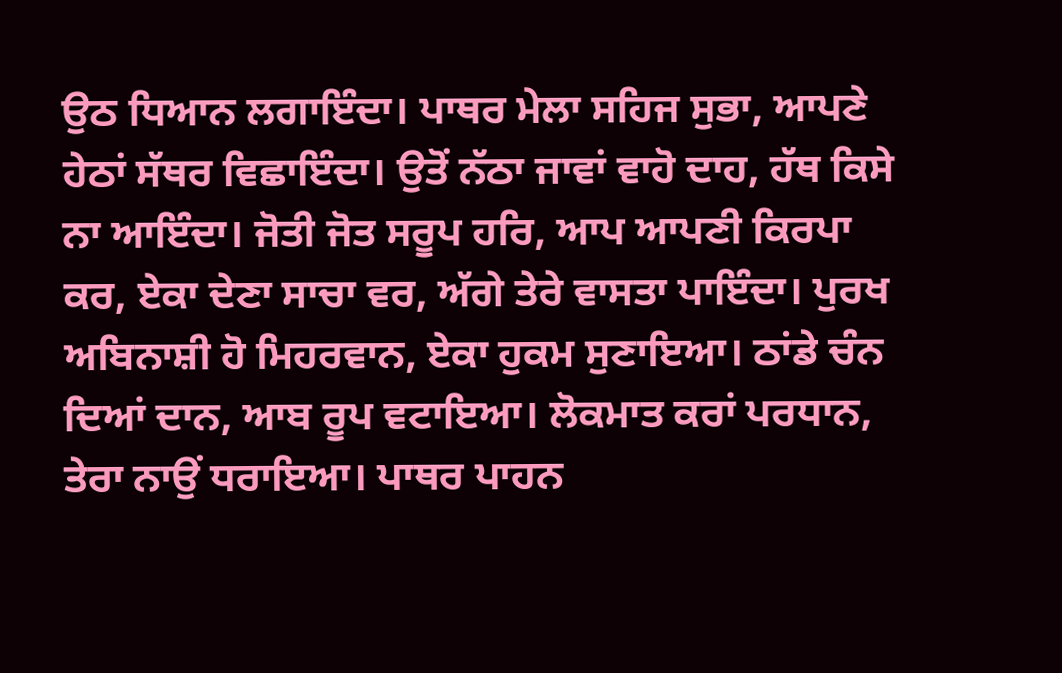ਉਠ ਧਿਆਨ ਲਗਾਇੰਦਾ। ਪਾਥਰ ਮੇਲਾ ਸਹਿਜ ਸੁਭਾ, ਆਪਣੇ ਹੇਠਾਂ ਸੱਥਰ ਵਿਛਾਇੰਦਾ। ਉਤੋਂ ਨੱਠਾ ਜਾਵਾਂ ਵਾਹੋ ਦਾਹ, ਹੱਥ ਕਿਸੇ ਨਾ ਆਇੰਦਾ। ਜੋਤੀ ਜੋਤ ਸਰੂਪ ਹਰਿ, ਆਪ ਆਪਣੀ ਕਿਰਪਾ ਕਰ, ਏਕਾ ਦੇਣਾ ਸਾਚਾ ਵਰ, ਅੱਗੇ ਤੇਰੇ ਵਾਸਤਾ ਪਾਇੰਦਾ। ਪੁਰਖ ਅਬਿਨਾਸ਼ੀ ਹੋ ਮਿਹਰਵਾਨ, ਏਕਾ ਹੁਕਮ ਸੁਣਾਇਆ। ਠਾਂਡੇ ਚੰਨ ਦਿਆਂ ਦਾਨ, ਆਬ ਰੂਪ ਵਟਾਇਆ। ਲੋਕਮਾਤ ਕਰਾਂ ਪਰਧਾਨ, ਤੇਰਾ ਨਾਉਂ ਧਰਾਇਆ। ਪਾਥਰ ਪਾਹਨ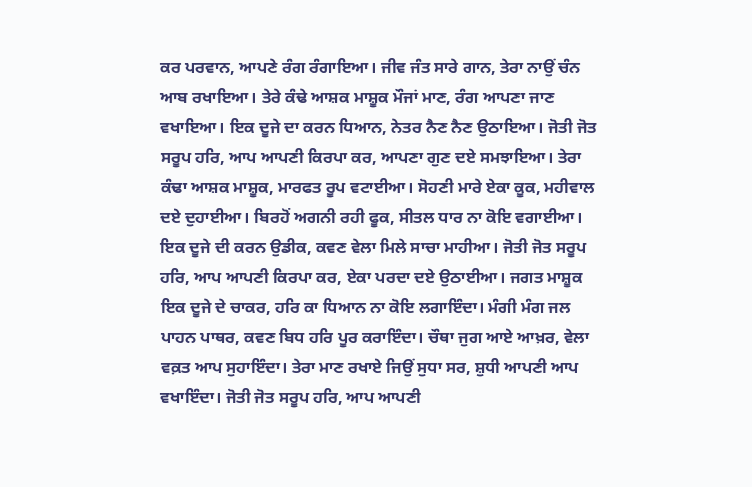ਕਰ ਪਰਵਾਨ, ਆਪਣੇ ਰੰਗ ਰੰਗਾਇਆ। ਜੀਵ ਜੰਤ ਸਾਰੇ ਗਾਨ, ਤੇਰਾ ਨਾਉਂ ਚੰਨ ਆਬ ਰਖਾਇਆ। ਤੇਰੇ ਕੰਢੇ ਆਸ਼ਕ ਮਾਸ਼ੂਕ ਮੌਜਾਂ ਮਾਣ, ਰੰਗ ਆਪਣਾ ਜਾਣ ਵਖਾਇਆ। ਇਕ ਦੂਜੇ ਦਾ ਕਰਨ ਧਿਆਨ, ਨੇਤਰ ਨੈਣ ਨੈਣ ਉਠਾਇਆ। ਜੋਤੀ ਜੋਤ ਸਰੂਪ ਹਰਿ, ਆਪ ਆਪਣੀ ਕਿਰਪਾ ਕਰ, ਆਪਣਾ ਗੁਣ ਦਏ ਸਮਝਾਇਆ। ਤੇਰਾ ਕੰਢਾ ਆਸ਼ਕ ਮਾਸ਼ੂਕ, ਮਾਰਫਤ ਰੂਪ ਵਟਾਈਆ। ਸੋਹਣੀ ਮਾਰੇ ਏਕਾ ਕੂਕ, ਮਹੀਵਾਲ ਦਏ ਦੁਹਾਈਆ। ਬਿਰਹੋਂ ਅਗਨੀ ਰਹੀ ਫੂਕ, ਸੀਤਲ ਧਾਰ ਨਾ ਕੋਇ ਵਗਾਈਆ। ਇਕ ਦੂਜੇ ਦੀ ਕਰਨ ਉਡੀਕ, ਕਵਣ ਵੇਲਾ ਮਿਲੇ ਸਾਚਾ ਮਾਹੀਆ। ਜੋਤੀ ਜੋਤ ਸਰੂਪ ਹਰਿ, ਆਪ ਆਪਣੀ ਕਿਰਪਾ ਕਰ, ਏਕਾ ਪਰਦਾ ਦਏ ਉਠਾਈਆ। ਜਗਤ ਮਾਸ਼ੂਕ ਇਕ ਦੂਜੇ ਦੇ ਚਾਕਰ, ਹਰਿ ਕਾ ਧਿਆਨ ਨਾ ਕੋਇ ਲਗਾਇੰਦਾ। ਮੰਗੀ ਮੰਗ ਜਲ ਪਾਹਨ ਪਾਥਰ, ਕਵਣ ਬਿਧ ਹਰਿ ਪੂਰ ਕਰਾਇੰਦਾ। ਚੌਥਾ ਜੁਗ ਆਏ ਆਖ਼ਰ, ਵੇਲਾ ਵਕ਼ਤ ਆਪ ਸੁਹਾਇੰਦਾ। ਤੇਰਾ ਮਾਣ ਰਖਾਏ ਜਿਉਂ ਸੁਧਾ ਸਰ, ਸ਼ੁਧੀ ਆਪਣੀ ਆਪ ਵਖਾਇੰਦਾ। ਜੋਤੀ ਜੋਤ ਸਰੂਪ ਹਰਿ, ਆਪ ਆਪਣੀ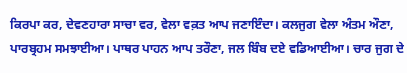ਕਿਰਪਾ ਕਰ, ਦੇਵਣਹਾਰਾ ਸਾਚਾ ਵਰ, ਵੇਲਾ ਵਕ਼ਤ ਆਪ ਜਣਾਇੰਦਾ। ਕਲਜੁਗ ਵੇਲਾ ਅੰਤਮ ਔਣਾ, ਪਾਰਬ੍ਰਹਮ ਸਮਝਾਈਆ। ਪਾਥਰ ਪਾਹਨ ਆਪ ਤਰੌਣਾ, ਜਲ ਬਿੰਬ ਦਏ ਵਡਿਆਈਆ। ਚਾਰ ਜੁਗ ਦੇ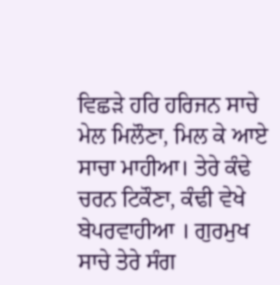ਵਿਛੜੇ ਹਰਿ ਹਰਿਜਨ ਸਾਚੇ ਮੇਲ ਮਿਲੌਣਾ, ਮਿਲ ਕੇ ਆਏ ਸਾਚਾ ਮਾਹੀਆ। ਤੇਰੇ ਕੰਢੇ ਚਰਨ ਟਿਕੌਣਾ, ਕੰਢੀ ਵੇਖੇ ਬੇਪਰਵਾਹੀਆ । ਗੁਰਮੁਖ ਸਾਚੇ ਤੇਰੇ ਸੰਗ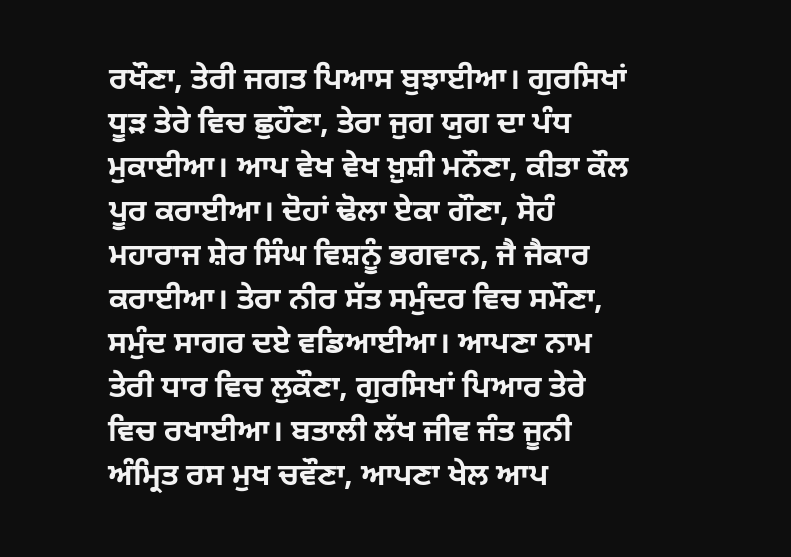ਰਖੌਣਾ, ਤੇਰੀ ਜਗਤ ਪਿਆਸ ਬੁਝਾਈਆ। ਗੁਰਸਿਖਾਂ ਧੂੜ ਤੇਰੇ ਵਿਚ ਛੁਹੌਣਾ, ਤੇਰਾ ਜੁਗ ਯੁਗ ਦਾ ਪੰਧ ਮੁਕਾਈਆ। ਆਪ ਵੇਖ ਵੇਖ ਖ਼ੁਸ਼ੀ ਮਨੌਣਾ, ਕੀਤਾ ਕੌਲ ਪੂਰ ਕਰਾਈਆ। ਦੋਹਾਂ ਢੋਲਾ ਏਕਾ ਗੌਣਾ, ਸੋਹੰ ਮਹਾਰਾਜ ਸ਼ੇਰ ਸਿੰਘ ਵਿਸ਼ਨੂੰ ਭਗਵਾਨ, ਜੈ ਜੈਕਾਰ ਕਰਾਈਆ। ਤੇਰਾ ਨੀਰ ਸੱਤ ਸਮੁੰਦਰ ਵਿਚ ਸਮੌਣਾ, ਸਮੁੰਦ ਸਾਗਰ ਦਏ ਵਡਿਆਈਆ। ਆਪਣਾ ਨਾਮ ਤੇਰੀ ਧਾਰ ਵਿਚ ਲੁਕੌਣਾ, ਗੁਰਸਿਖਾਂ ਪਿਆਰ ਤੇਰੇ ਵਿਚ ਰਖਾਈਆ। ਬਤਾਲੀ ਲੱਖ ਜੀਵ ਜੰਤ ਜੂਨੀ ਅੰਮ੍ਰਿਤ ਰਸ ਮੁਖ ਚਵੌਣਾ, ਆਪਣਾ ਖੇਲ ਆਪ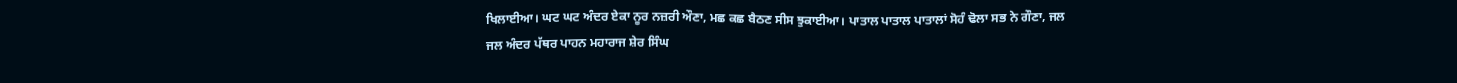ਖਿਲਾਈਆ। ਘਟ ਘਟ ਅੰਦਰ ਏਕਾ ਨੂਰ ਨਜ਼ਰੀ ਔਣਾ, ਮਛ ਕਛ ਬੈਠਣ ਸੀਸ ਝੁਕਾਈਆ। ਪਾਤਾਲ ਪਾਤਾਲ ਪਾਤਾਲਾਂ ਸੋਹੰ ਢੋਲਾ ਸਭ ਨੇ ਗੌਣਾ, ਜਲ ਜਲ ਅੰਦਰ ਪੱਥਰ ਪਾਹਨ ਮਹਾਰਾਜ ਸ਼ੇਰ ਸਿੰਘ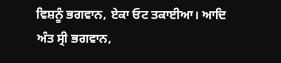ਵਿਸ਼ਨੂੰ ਭਗਵਾਨ, ਏਕਾ ਓਟ ਤਕਾਈਆ। ਆਦਿ ਅੰਤ ਸ੍ਰੀ ਭਗਵਾਨ,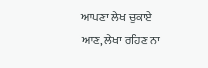ਆਪਣਾ ਲੇਖ ਚੁਕਾਏ ਆਣ, ਲੇਖਾ ਰਹਿਣ ਨਾ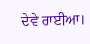ਦੇਵੇ ਰਾਈਆ।